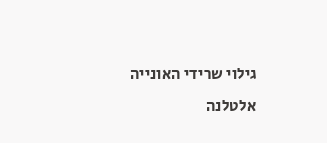גילוי שרידי האונייה אלטלנה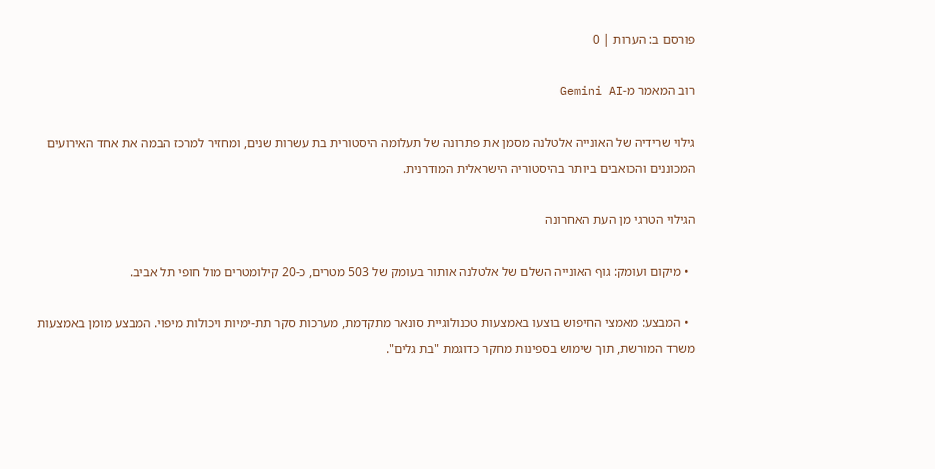פורסם ב: הערות | 0

רוב המאמר מ-Gemini AI

גילוי שרידיה של האונייה אלטלנה מסמן את פתרונה של תעלומה היסטורית בת עשרות שנים, ומחזיר למרכז הבמה את אחד האירועים המכוננים והכואבים ביותר בהיסטוריה הישראלית המודרנית.

הגילוי הטרגי מן העת האחרונה

  • מיקום ועומק: גוף האונייה השלם של אלטלנה אותור בעומק של 503 מטרים, כ-20 קילומטרים מול חופי תל אביב.

  • המבצע: מאמצי החיפוש בוצעו באמצעות טכנולוגיית סונאר מתקדמת, מערכות סקר תת-ימיות ויכולות מיפוי. המבצע מומן באמצעות משרד המורשת, תוך שימוש בספינות מחקר כדוגמת "בת גלים".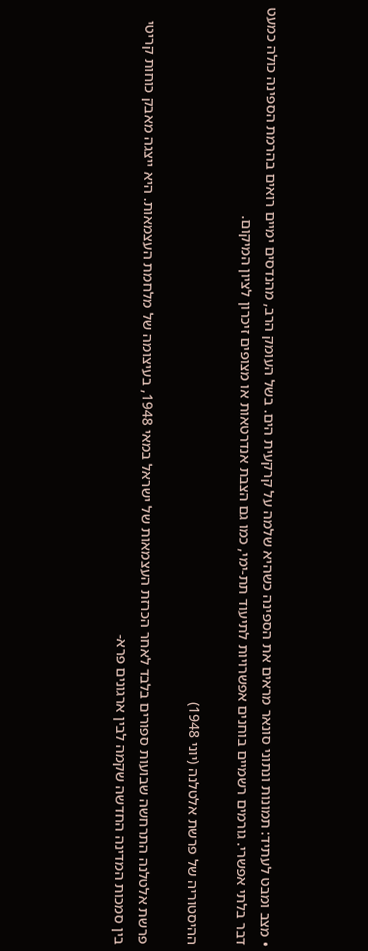• מצב ומבט לעתיד: תמונות ונתוני סונאר מראים את הספינה כשהיא שלמה על קרקעית הים. בשל העומק הרב, מהנדסים ימיים רואים בהרמת הספינה כולה כמעט דבר בלתי אפשרי. גורמים רשמיים בוחנים אפשרויות לתיעוד תת-ימי, כמו גם הצבת אנדרטאות או מצופים זיכרון לציון המיקום.

ההיסטוריה של פרשת אלטלנה (יוני 1948)

פרשת אלטלנה התרחשה שבועות ספורים בלבד לאחר הכרזת העצמאות של ישראל במאי 1948, בעיצומה של מלחמת העצמאות. היא ייצגה מאבק כוחות קריטי בין סמכות המדינה החדשה שקמה לבין ארגונים פרא-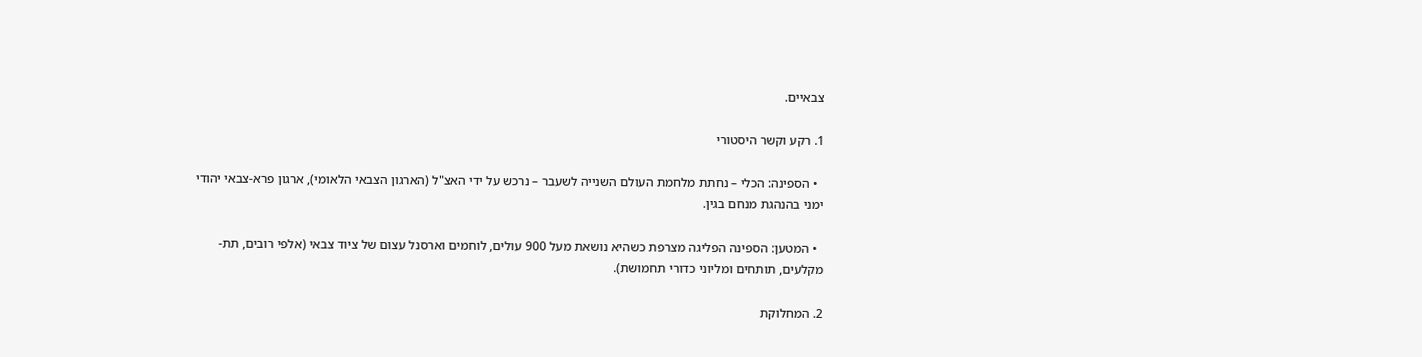צבאיים.

1. רקע וקשר היסטורי

  • הספינה: הכלי – נחתת מלחמת העולם השנייה לשעבר – נרכש על ידי האצ"ל (הארגון הצבאי הלאומי), ארגון פרא-צבאי יהודי ימני בהנהגת מנחם בגין.

  • המטען: הספינה הפליגה מצרפת כשהיא נושאת מעל 900 עולים, לוחמים וארסנל עצום של ציוד צבאי (אלפי רובים, תת-מקלעים, תותחים ומליוני כדורי תחמושת).

2. המחלוקת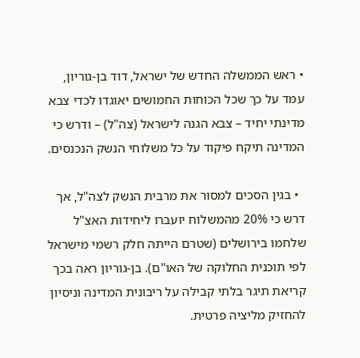• ראש הממשלה החדש של ישראל, דוד בן-גוריון, עמד על כך שכל הכוחות החמושים יאוגדו לכדי צבא מדינתי יחיד – צבא הגנה לישראל (צה"ל) – ודרש כי המדינה תיקח פיקוד על כל משלוחי הנשק הנכנסים.

  • בגין הסכים למסור את מרבית הנשק לצה"ל, אך דרש כי 20% מהמשלוח יועברו ליחידות האצ"ל שלחמו בירושלים (שטרם הייתה חלק רשמי מישראל לפי תוכנית החלוקה של האו"ם). בן-גוריון ראה בכך קריאת תיגר בלתי קבילה על ריבונית המדינה וניסיון להחזיק מליציה פרטית.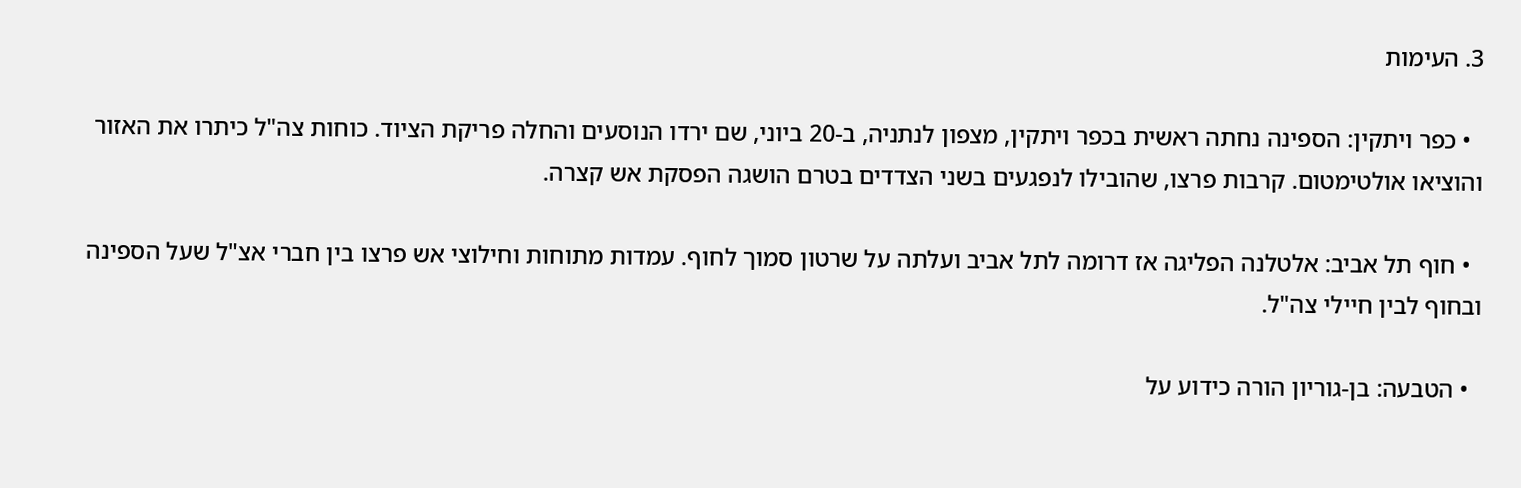3. העימות

  • כפר ויתקין: הספינה נחתה ראשית בכפר ויתקין, מצפון לנתניה, ב-20 ביוני, שם ירדו הנוסעים והחלה פריקת הציוד. כוחות צה"ל כיתרו את האזור והוציאו אולטימטום. קרבות פרצו, שהובילו לנפגעים בשני הצדדים בטרם הושגה הפסקת אש קצרה.

  • חוף תל אביב: אלטלנה הפליגה אז דרומה לתל אביב ועלתה על שרטון סמוך לחוף. עמדות מתוחות וחילוצי אש פרצו בין חברי אצ"ל שעל הספינה ובחוף לבין חיילי צה"ל.

  • הטבעה: בן-גוריון הורה כידוע על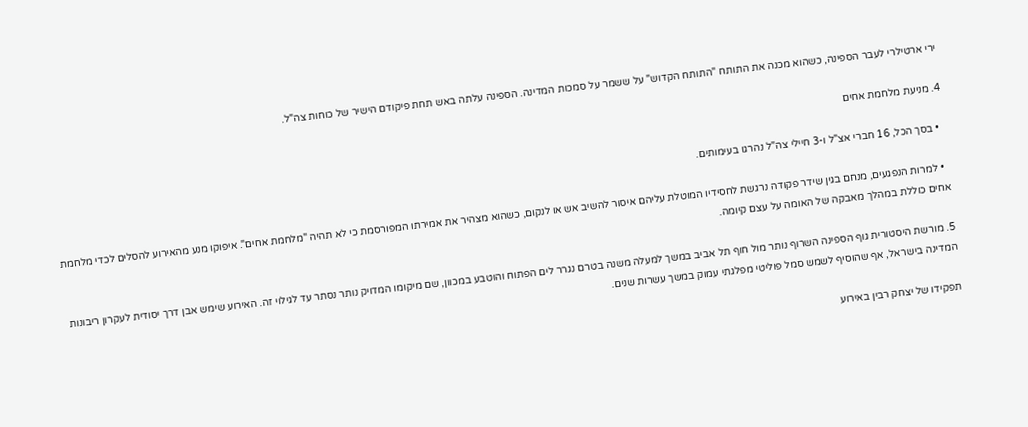ירי ארטילרי לעבר הספינה, כשהוא מכנה את התותח "התותח הקדוש" על ששמר על סמכות המדינה. הספינה עלתה באש תחת פיקודם הישיר של כוחות צה"ל.

4. מניעת מלחמת אחים

  • בסך הכל, 16 חברי אצ"ל ו-3 חיילי צה"ל נהרגו בעימותים.

  • למרות הנפגעים, מנחם בגין שידר פקודה נרגשת לחסידיו המוטלת עליהם איסור להשיב אש או לנקום, כשהוא מצהיר את אמירתו המפורסמת כי לא תהיה "מלחמת אחים". איפוקו מנע מהאירוע להסלים לכדי מלחמת אחים כוללת במהלך מאבקה של האומה על עצם קיומה.

5. מורשת היסטורית גוף הספינה השרוף נותר מול חוף תל אביב במשך למעלה משנה בטרם נגרר לים הפתוח והוטבע במכוון, שם מיקומו המדויק נותר נסתר עד לגילוי זה. האירוע שימש אבן דרך יסודית לעקרון ריבונות המדינה בישראל, אף שהוסיף לשמש סמל פוליטי מפלגתי עמוק במשך עשרות שנים.

תפקידו של יצחק רבין באירוע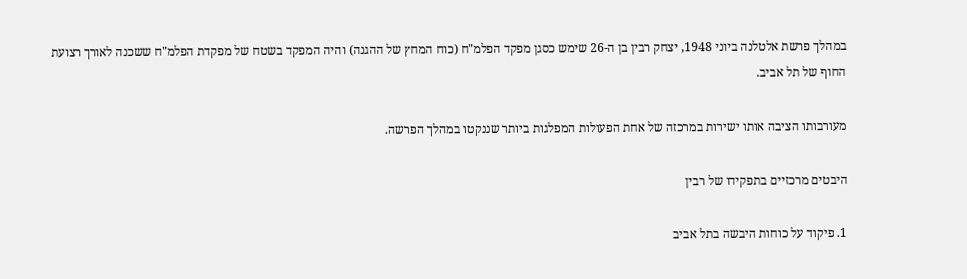במהלך פרשת אלטלנה ביוני 1948, יצחק רבין בן ה-26 שימש כסגן מפקד הפלמ"ח (כוח המחץ של ההגנה) והיה המפקד בשטח של מפקדת הפלמ"ח ששכנה לאורך רצועת החוף של תל אביב.

מעורבותו הציבה אותו ישירות במרכזה של אחת הפעולות המפלגות ביותר שננקטו במהלך הפרשה.

היבטים מרכזיים בתפקידו של רבין

1. פיקוד על כוחות היבשה בתל אביב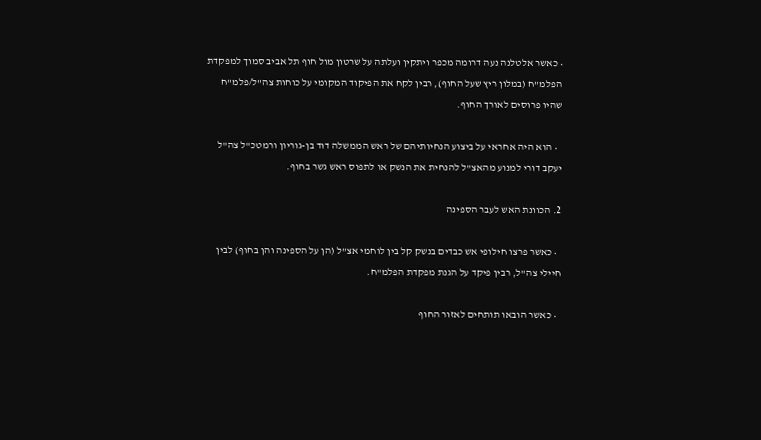• כאשר אלטלנה נעה דרומה מכפר ויתקין ועלתה על שרטון מול חוף תל אביב סמוך למפקדת הפלמ"ח (במלון ריץ שעל החוף), רבין לקח את הפיקוד המקומי על כוחות צה"ל/פלמ"ח שהיו פרוסים לאורך החוף.

  • הוא היה אחראי על ביצוע הנחיותיהם של ראש הממשלה דוד בן-גוריון ורמטכ"ל צה"ל יעקב דורי למנוע מהאצ"ל להנחית את הנשק או לתפוס ראש גשר בחוף.

2. הכוונת האש לעבר הספינה

  • כאשר פרצו חילופי אש כבדים בנשק קל בין לוחמי אצ"ל (הן על הספינה והן בחוף) לבין חיילי צה"ל, רבין פיקד על הגנת מפקדת הפלמ"ח.

  • כאשר הובאו תותחים לאזור החוף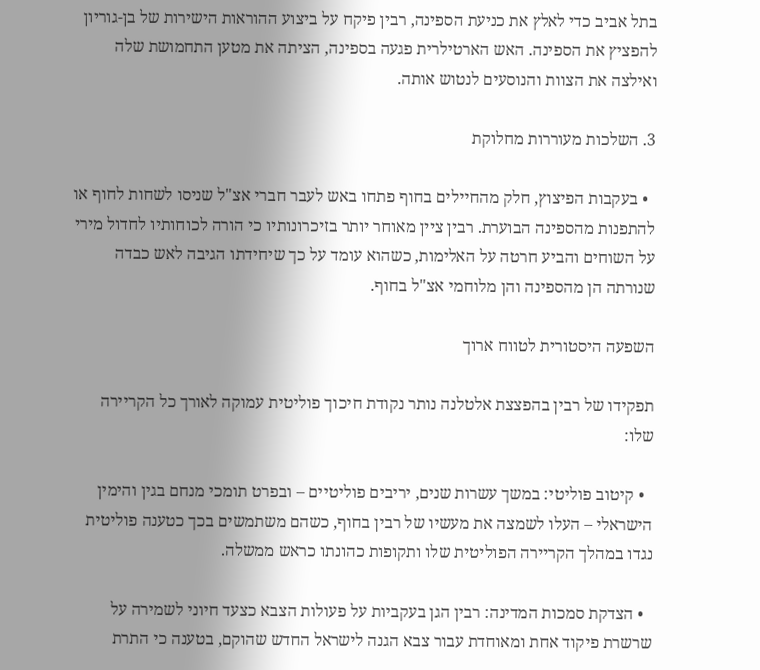בתל אביב כדי לאלץ את כניעת הספינה, רבין פיקח על ביצוע ההוראות הישירות של בן-גוריון להפציץ את הספינה. האש הארטילרית פגעה בספינה, הציתה את מטען התחמושת שלה ואילצה את הצוות והנוסעים לנטוש אותה.

3. השלכות מעוררות מחלוקת

  • בעקבות הפיצוץ, חלק מהחיילים בחוף פתחו באש לעבר חברי אצ"ל שניסו לשחות לחוף או להתפנות מהספינה הבוערת. רבין ציין מאוחר יותר בזיכרונותיו כי הורה לכוחותיו לחדול מירי על השוחים והביע חרטה על האלימות, כשהוא עומד על כך שיחידתו הגיבה לאש כבדה שנורתה הן מהספינה והן מלוחמי אצ"ל בחוף.

השפעה היסטורית לטווח ארוך

תפקידו של רבין בהפצצת אלטלנה נותר נקודת חיכוך פוליטית עמוקה לאורך כל הקריירה שלו:

  • קיטוב פוליטי: במשך עשרות שנים, יריבים פוליטיים – ובפרט תומכי מנחם בגין והימין הישראלי – העלו לשמצה את מעשיו של רבין בחוף, כשהם משתמשים בכך כטענה פוליטית נגדו במהלך הקריירה הפוליטית שלו ותקופות כהונתו כראש ממשלה.

  • הצדקת סמכות המדינה: רבין הגן בעקביות על פעולות הצבא כצעד חיוני לשמירה על שרשרת פיקוד אחת ומאוחדת עבור צבא הגנה לישראל החדש שהוקם, בטענה כי התרת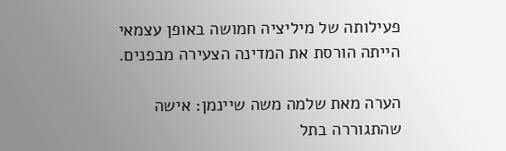פעילותה של מיליציה חמושה באופן עצמאי הייתה הורסת את המדינה הצעירה מבפנים.

הערה מאת שלמה משה שיינמן: אישה שהתגוררה בתל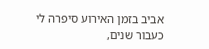אביב בזמן האירוע סיפרה לי כעבור שנים,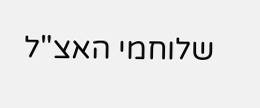שלוחמי האצ"ל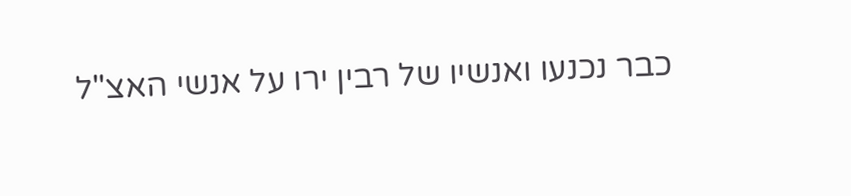כבר נכנעו ואנשיו של רבין ירו על אנשי האצ"ל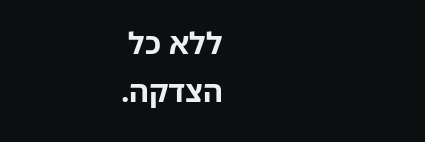ללא כל הצדקה.